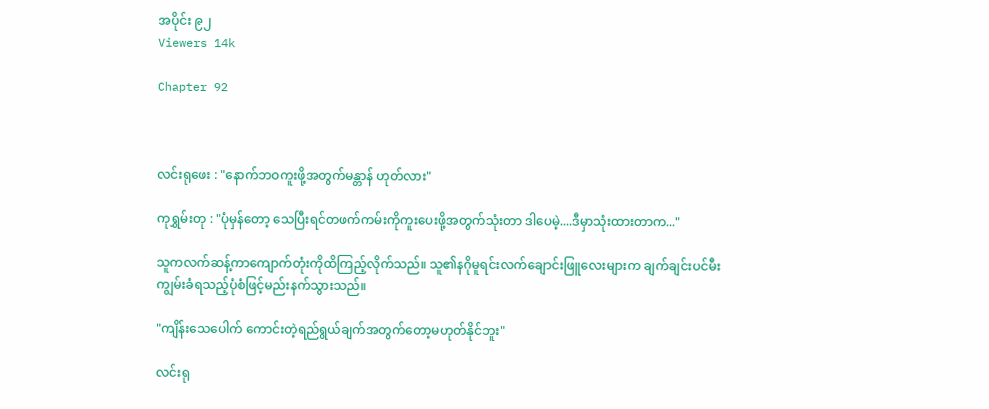အပိုင်း ၉၂
Viewers 14k

Chapter 92



လင်းရုဖေး : "နောက်ဘဝကူးဖို့အတွက်မန္တာန် ဟုတ်လား"

ကုရွှမ်းတု : "ပုံမှန်တော့ သေပြီးရင်တဖက်ကမ်းကိုကူးပေးဖို့အတွက်သုံးတာ ဒါပေမဲ့....ဒီမှာသုံးထားတာက..."

သူကလက်ဆန့်ကာကျောက်တုံးကိုထိကြည့်လိုက်သည်။ သူ၏နဂိုမူရင်းလက်ချောင်းဖြူလေးများက ချက်ချင်းပင်မီးကျွမ်းခံရသည့်ပုံစံဖြင့်မည်းနက်သွားသည်။

"ကျိန်းသေပေါက် ကောင်းတဲ့ရည်ရွယ်ချက်အတွက်တော့မဟုတ်နိုင်ဘူး"

လင်းရု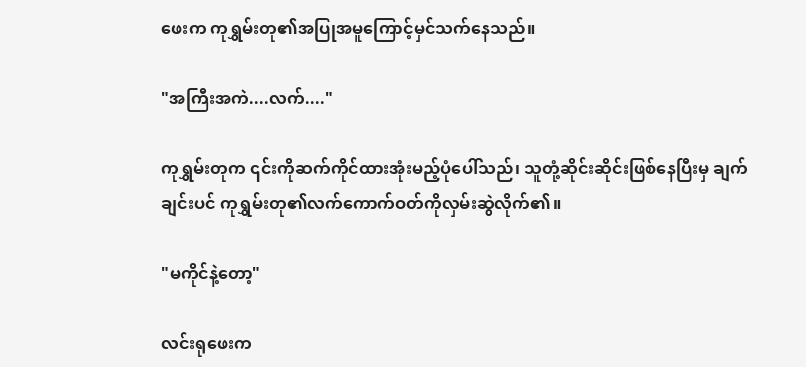ဖေးက ကုရွှမ်းတု၏အပြုအမူကြောင့်မှင်သက်နေသည်။

"အကြီးအကဲ....လက်...."

ကုရွှမ်းတုက ၎င်းကိုဆက်ကိုင်ထားအုံးမည့်ပုံပေါ်သည်၊ သူတုံ့ဆိုင်းဆိုင်းဖြစ်နေပြီးမှ ချက်ချင်းပင် ကုရွှမ်းတု၏လက်ကောက်ဝတ်ကိုလှမ်းဆွဲလိုက်၏။

"မကိုင်နဲ့တော့"

လင်းရုဖေးက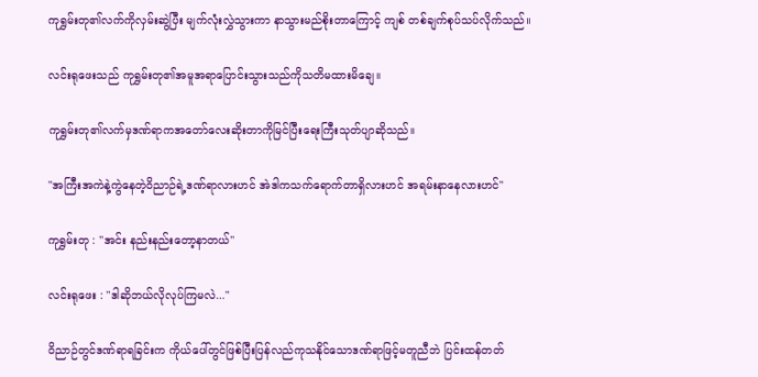ကုရွှမ်းတု၏လက်ကိုလှမ်းဆွဲပြီး မျက်လုံးလွှဲသွားကာ နာသွားမည်စိုးတာကြောင့် ကျစ် တစ်ချက်စုပ်သပ်လိုက်သည်။

လင်းရုဖေးသည် ကုရွှမ်းတု၏အမူအရာပြောင်းသွားသည်ကိုသတိမထားမိချေ။

ကုရွှမ်းတု၏လက်မှဒဏ်ရာကအတော်လေးဆိုးတာကိုမြင်ပြီးရေးကြီးသုတ်ပျာဆိုသည်။

"အကြီးအကဲနဲ့ကွဲနေတဲ့ဝိညာဉ်ရဲ့ဒဏ်ရာလားဟင် အဲဒါကသက်ရောက်တာရှိလားဟင် အရမ်းနာနေလားဟင်"

ကုရွှမ်းတု : "အင်း နည်းနည်းတော့နာတယ်"

လင်းရုဖေး : "ဒါဆိုဘယ်လိုလုပ်ကြမလဲ..."

ဝိညာဉ်တွင်ဒဏ်ရာရခြင်းက ကိုယ်ပေါ်တွင်ဖြစ်ပြီးပြန်လည်ကုသနိုင်သောဒဏ်ရာဖြင့်မတူညီဘဲ ပြင်းထန်တတ်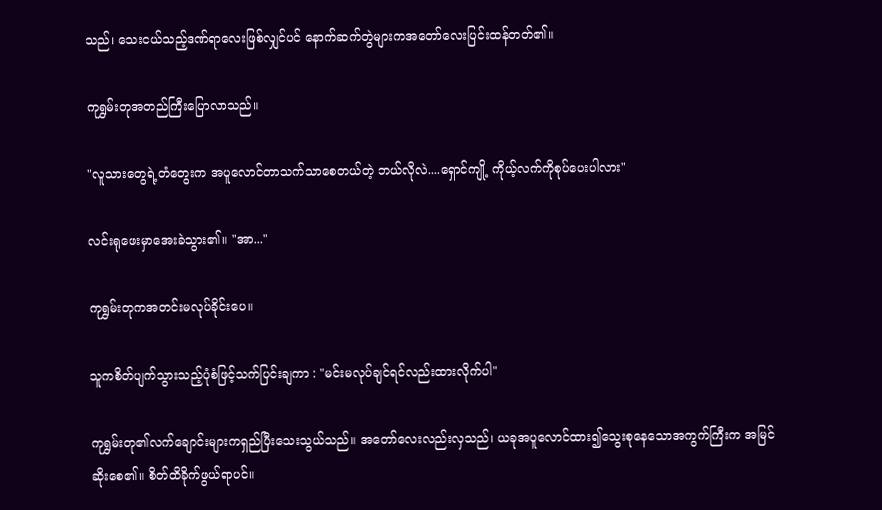သည်၊ သေးငယ်သည့်ဒဏ်ရာလေးဖြစ်လျှင်ပင် နောက်ဆက်တွဲများကအတော်လေးပြင်းထန်တတ်၏။

ကုရွှမ်းတုအတည်ကြီးပြောလာသည်။

"လူသားတွေရဲ့တံတွေးက အပူလောင်တာသက်သာစေတယ်တဲ့ ဘယ်လိုလဲ....ရှောင်ကျို့ ကိုယ့်လက်ကိုစုပ်ပေးပါလား"

လင်းရုဖေးမှာအေးခဲသွား၏။ "အာ..."

ကုရွှမ်းတုကအတင်းမလုပ်ခိုင်းပေ။

သူကစိတ်ပျက်သွားသည့်ပုံစံဖြင့်သက်ပြင်းချကာ : "မင်းမလုပ်ချင်ရင်လည်းထားလိုက်ပါ"

ကုရွှမ်းတု၏လက်ချောင်းများကရှည်ပြီးသေးသွယ်သည်။ အတော်လေးလည်းလှသည်၊ ယခုအပူလောင်ထား၍သွေးစုနေသောအကွက်ကြီးက အမြင်ဆိုးစေ၏။ စိတ်ထိခိုက်ဖွယ်ရာပင်။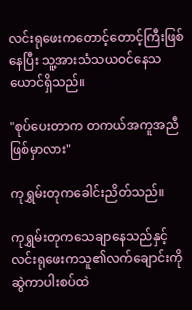လင်းရုဖေးကတောင့်တောင့်ကြီးဖြစ်နေပြီး သူ့အားသံသယဝင်နေသယောင်ရှိသည်။

"စုပ်ပေးတာက တကယ်အကူအညီဖြစ်မှာလား"

ကုရွှမ်းတုကခေါင်းညိတ်သည်။

ကုရွှမ်းတုကသေချာနေသည်နှင့် လင်းရုဖေးကသူ၏လက်ချောင်းကိုဆွဲကာပါးစပ်ထဲ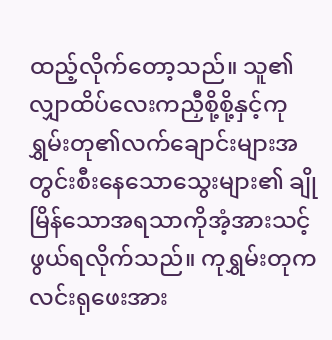ထည့်လိုက်တော့သည်။ သူ၏လျှာထိပ်လေးကညှီစို့စို့နှင့်ကုရွှမ်းတု၏လက်ချောင်းများအတွင်းစီးနေသောသွေးများ၏ ချိုမြိန်သောအရသာကိုအံ့အားသင့်ဖွယ်ရလိုက်သည်။ ကုရွှမ်းတုကလင်းရုဖေးအား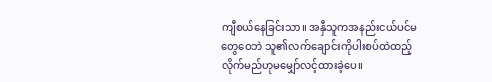ကျီစယ်နေခြင်းသာ။ အနှီသူကအနည်းငယ်ပင်မတွေဝေဘဲ သူ၏လက်ချောင်းကိုပါးစပ်ထဲထည့်လိုက်မည်ဟုမမျှော်လင့်ထားခဲ့ပေ။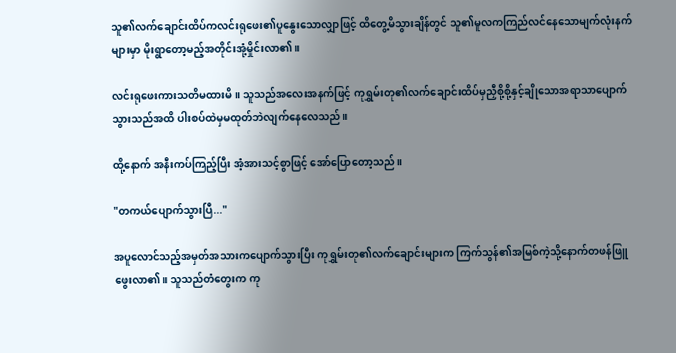သူ၏လက်ချောင်းထိပ်ကလင်းရုဖေး၏ပူနွေးသောလျှာဖြင့် ထိတွေ့မိသွားချိန်တွင် သူ၏မူလကကြည်လင်နေသောမျက်လုံးနက်များမှာ မိုးရွာတော့မည့်အတိုင်းအုံ့မှိုင်းလာ၏။

လင်းရုဖေးကားသတိမထားမိ။ သူသည်အလေးအနက်ဖြင့် ကုရွှမ်းတု၏လက်ချောင်းထိပ်မှညှီစို့စို့နှင့်ချိုသောအရာသာပျောက်သွားသည်အထိ ပါးစပ်ထဲမှမထုတ်ဘဲလျက်နေလေသည်။

ထို့နောက် အနီးကပ်ကြည့်ပြီး အံ့အားသင့်စွာဖြင့် အော်ပြောတော့သည်။

"တကယ်ပျောက်သွားပြီ..."

အပူလောင်သည့်အမှတ်အသားကပျောက်သွားပြီး ကုရွှမ်းတု၏လက်ချောင်းများက ကြက်သွန်၏အမြစ်ကဲ့သို့နောက်တဖန်ဖြူဖွေးလာ၏။ သူသည်တံတွေးက ကု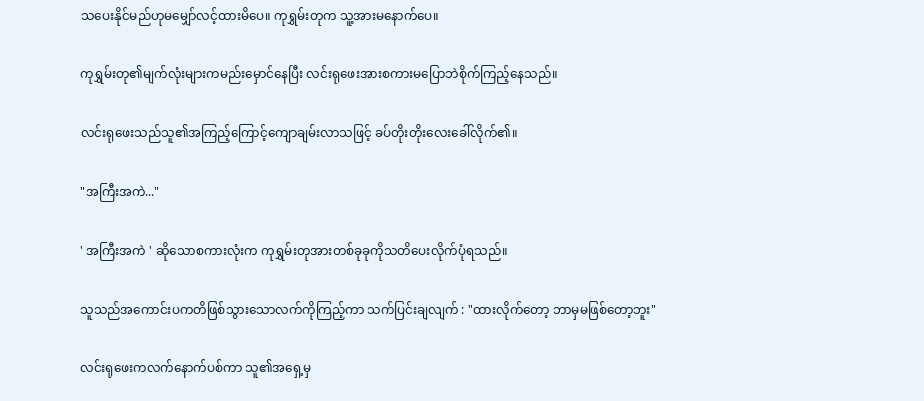သပေးနိုင်မည်ဟုမမျှော်လင့်ထားမိပေ။ ကုရွှမ်းတုက သူ့အားမနောက်ပေ။

ကုရွှမ်းတု၏မျက်လုံးများကမည်းမှောင်နေပြီး လင်းရုဖေးအားစကားမပြောဘဲစိုက်ကြည့်နေသည်။

လင်းရုဖေးသည်သူ၏အကြည့်ကြောင့်ကျောချမ်းလာသဖြင့် ခပ်တိုးတိုးလေးခေါ်လိုက်၏။

"အကြီးအကဲ..."

' အကြီးအကဲ ' ဆိုသောစကားလုံးက ကုရွှမ်းတုအားတစ်ခုခုကိုသတိပေးလိုက်ပုံရသည်။

သူသည်အကောင်းပကတိဖြစ်သွားသောလက်ကိုကြည့်ကာ သက်ပြင်းချလျက် : "ထားလိုက်တော့ ဘာမှမဖြစ်တော့ဘူး"

လင်းရုဖေးကလက်နောက်ပစ်ကာ သူ၏အရှေ့မှ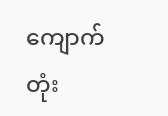ကျောက်တုံး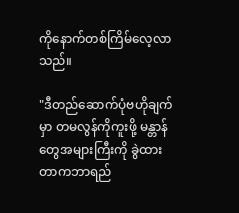ကိုနောက်တစ်ကြိမ်လေ့လာသည်။

"ဒီတည်ဆောက်ပုံဗဟိုချက်မှာ တမလွန်ကိုကူးဖို့ မန္တာန်တွေအများကြီးကို ခွဲထားတာကဘာရည်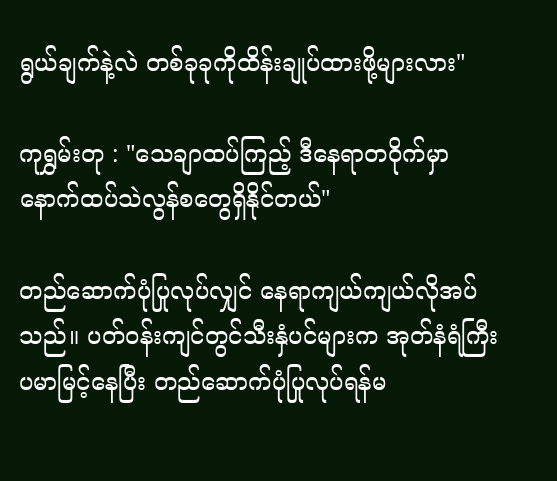ရွယ်ချက်နဲ့လဲ တစ်ခုခုကိုထိန်းချုပ်ထားဖို့များလား"

ကုရွှမ်းတု : "သေချာထပ်ကြည့် ဒီနေရာတဝိုက်မှာနောက်ထပ်သဲလွန်စတွေရှိနိုင်တယ်"

တည်ဆောက်ပုံပြုလုပ်လျှင် နေရာကျယ်ကျယ်လိုအပ်သည်။ ပတ်ဝန်းကျင်တွင်သီးနှံပင်များက အုတ်နံရံကြီးပမာမြင့်နေပြီး တည်ဆောက်ပုံပြုလုပ်ရန်မ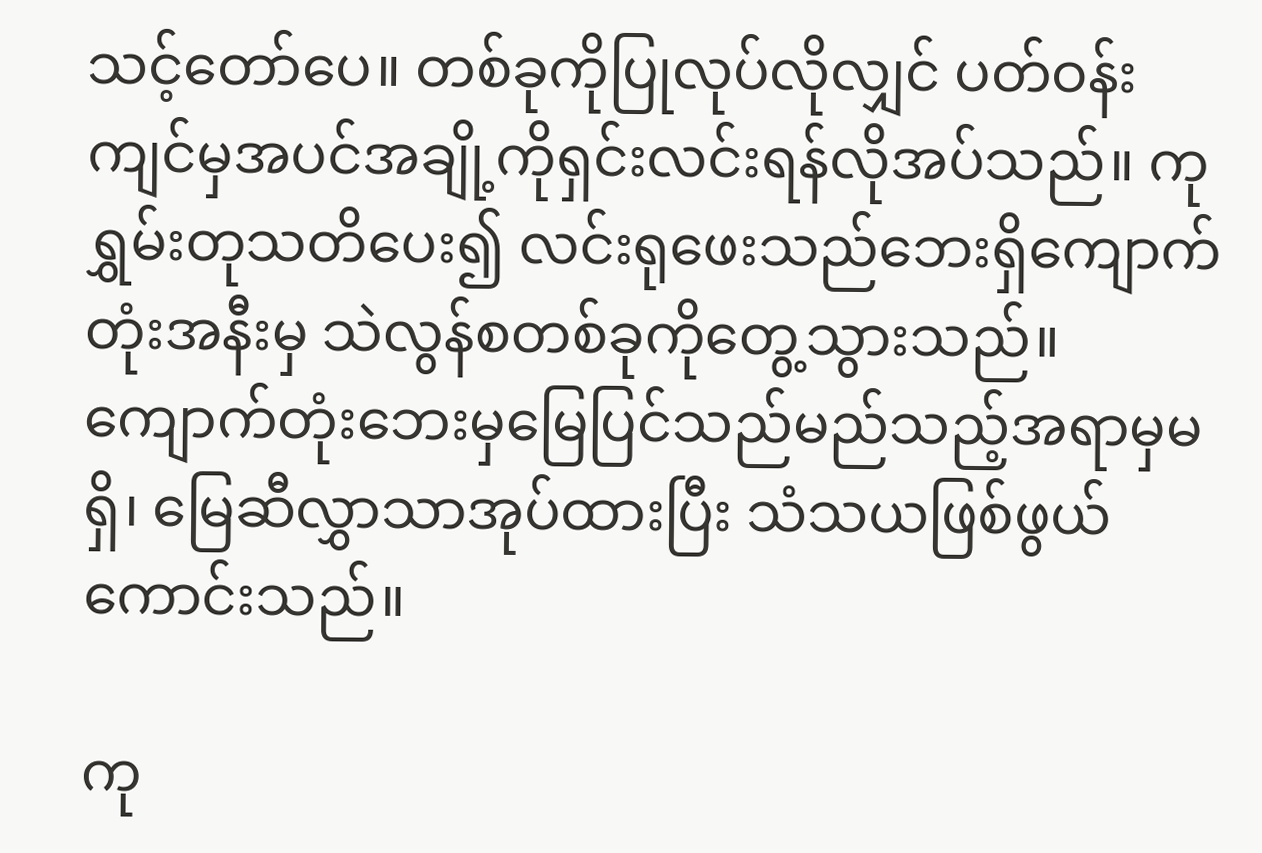သင့်တော်ပေ။ တစ်ခုကိုပြုလုပ်လိုလျှင် ပတ်ဝန်းကျင်မှအပင်အချို့ကိုရှင်းလင်းရန်လိုအပ်သည်။ ကုရွှမ်းတုသတိပေး၍ လင်းရုဖေးသည်ဘေးရှိကျောက်တုံးအနီးမှ သဲလွန်စတစ်ခုကိုတွေ့သွားသည်။ ကျောက်တုံးဘေးမှမြေပြင်သည်မည်သည့်အရာမှမရှိ၊ မြေဆီလွှာသာအုပ်ထားပြီး သံသယဖြစ်ဖွယ်ကောင်းသည်။

ကု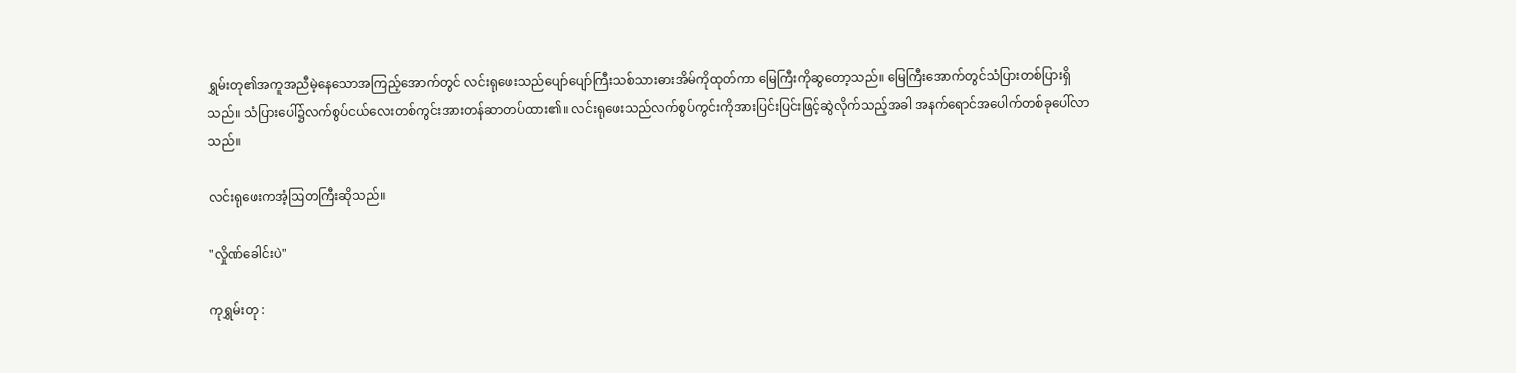ရွှမ်းတု၏အကူအညီမဲ့နေသောအကြည့်အောက်တွင် လင်းရုဖေးသည်ပျော်ပျော်ကြီးသစ်သားဓားအိမ်ကိုထုတ်ကာ မြေကြီးကိုဆွတော့သည်။ မြေကြီးအောက်တွင်သံပြားတစ်ပြားရှိသည်။ သံပြားပေါ်၌လက်စွပ်ငယ်လေးတစ်ကွင်းအားတန်ဆာတပ်ထား၏။ လင်းရုဖေးသည်လက်စွပ်ကွင်းကိုအားပြင်းပြင်းဖြင့်ဆွဲလိုက်သည့်အခါ အနက်ရောင်အပေါက်တစ်ခုပေါ်လာသည်။

လင်းရုဖေးကအံ့ဩတကြီးဆိုသည်။

"လှိုဏ်ခေါင်းပဲ"

ကုရွှမ်းတု :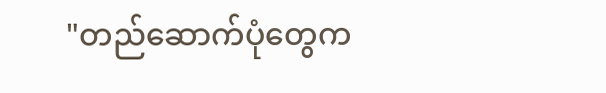"တည်ဆောက်ပုံတွေက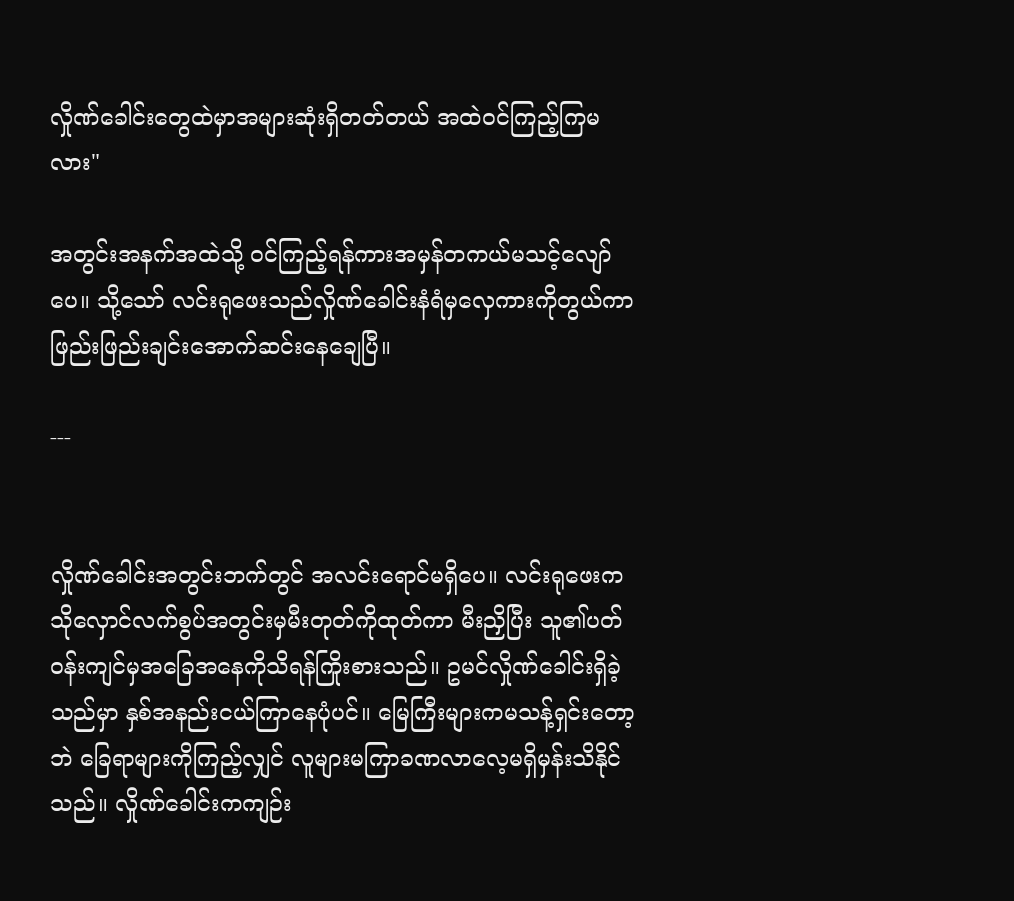လှိုဏ်ခေါင်းတွေထဲမှာအများဆုံးရှိတတ်တယ် အထဲဝင်ကြည့်ကြမလား"

အတွင်းအနက်အထဲသို့ ဝင်ကြည့်ရန်ကားအမှန်တကယ်မသင့်လျော်ပေ။ သို့သော် လင်းရုဖေးသည်လှိုဏ်ခေါင်းနံရံမှလှေကားကိုတွယ်ကာ ဖြည်းဖြည်းချင်းအောက်ဆင်းနေချေပြီ။

---


လှိုဏ်ခေါင်းအတွင်းဘက်တွင် အလင်းရောင်မရှိပေ။ လင်းရုဖေးကသိုလှောင်လက်စွပ်အတွင်းမှမီးတုတ်ကိုထုတ်ကာ မီးညှိပြီး သူ၏ပတ်ဝန်းကျင်မှအခြေအနေကိုသိရန်ကြိုးစားသည်။ ဥမင်လှိုဏ်ခေါင်းရှိခဲ့သည်မှာ နှစ်အနည်းငယ်ကြာနေပုံပင်။ မြေကြီးများကမသန့်ရှင်းတော့ဘဲ ခြေရာများကိုကြည့်လျှင် လူများမကြာခဏလာလေ့မရှိမှန်းသိနိုင်သည်။ လှိုဏ်ခေါင်းကကျဉ်း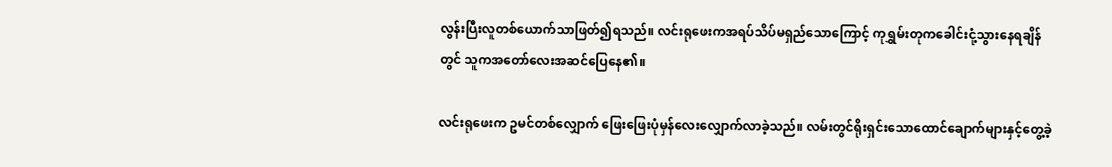လွန်းပြီးလူတစ်ယောက်သာဖြတ်၍ရသည်။ လင်းရုဖေးကအရပ်သိပ်မရှည်သောကြောင့် ကုရွှမ်းတုကခေါင်းငုံ့သွားနေရချိန်တွင် သူကအတော်လေးအဆင်ပြေနေ၏။

လင်းရုဖေးက ဥမင်တစ်လျှောက် ဖြေးဖြေးပုံမှန်လေးလျှောက်လာခဲ့သည်။ လမ်းတွင်ရိုးရှင်းသောထောင်ချောက်များနှင့်တွေ့ခဲ့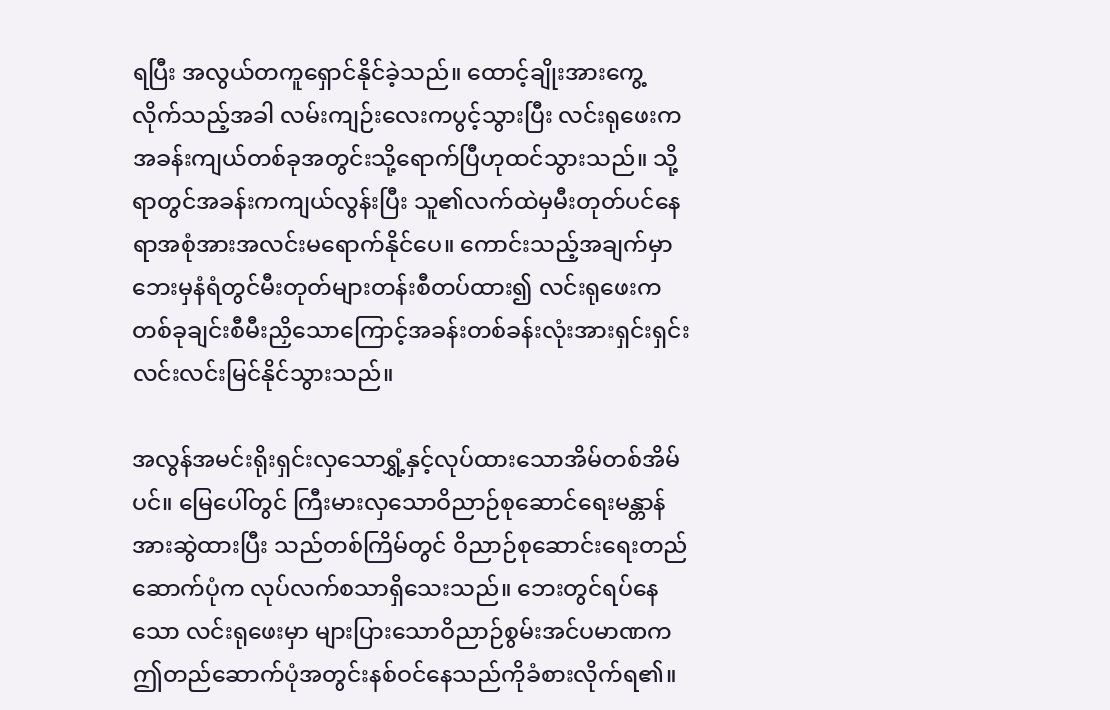ရပြီး အလွယ်တကူရှောင်နိုင်ခဲ့သည်။ ထောင့်ချိုးအားကွေ့လိုက်သည့်အခါ လမ်းကျဉ်းလေးကပွင့်သွားပြီး လင်းရုဖေးကအခန်းကျယ်တစ်ခုအတွင်းသို့ရောက်ပြီဟုထင်သွားသည်။ သို့ရာတွင်အခန်းကကျယ်လွန်းပြီး သူ၏လက်ထဲမှမီးတုတ်ပင်နေရာအစုံအားအလင်းမရောက်နိုင်ပေ။ ကောင်းသည့်အချက်မှာဘေးမှနံရံတွင်မီးတုတ်များတန်းစီတပ်ထား၍ လင်းရုဖေးကတစ်ခုချင်းစီမီးညှိသောကြောင့်အခန်းတစ်ခန်းလုံးအားရှင်းရှင်းလင်းလင်းမြင်နိုင်သွားသည်။

အလွန်အမင်းရိုးရှင်းလှသောရွှံ့နှင့်လုပ်ထားသောအိမ်တစ်အိမ်ပင်။ မြေပေါ်တွင် ကြီးမားလှသောဝိညာဉ်စုဆောင်ရေးမန္တာန်အားဆွဲထားပြီး သည်တစ်ကြိမ်တွင် ဝိညာဉ်စုဆောင်းရေးတည်ဆောက်ပုံက လုပ်လက်စသာရှိသေးသည်။ ဘေးတွင်ရပ်နေသော လင်းရုဖေးမှာ များပြားသောဝိညာဉ်စွမ်းအင်ပမာဏက ဤတည်ဆောက်ပုံအတွင်းနစ်ဝင်နေသည်ကိုခံစားလိုက်ရ၏။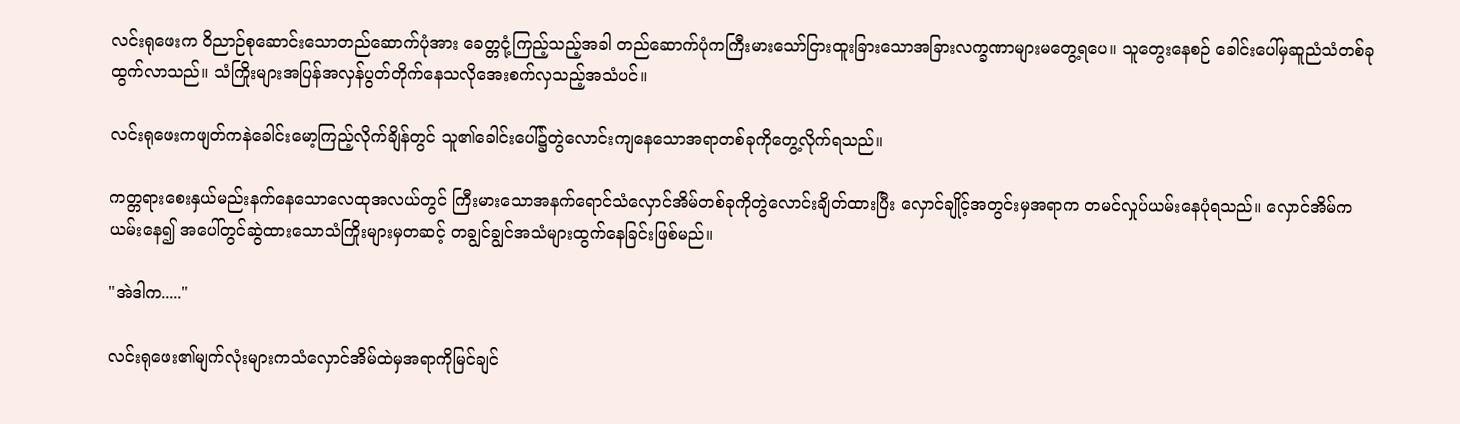လင်းရုဖေးက ဝိညာဉ်စုဆောင်းသောတည်ဆောက်ပုံအား ခေတ္တငုံ့ကြည့်သည့်အခါ တည်ဆောက်ပုံကကြီးမားသော်ငြားထူးခြားသောအခြားလက္ခဏာများမတွေ့ရပေ။ သူတွေးနေစဉ် ခေါင်းပေါ်မှဆူညံသံတစ်ခုထွက်လာသည်။ သံကြိုးများအပြန်အလှန်ပွတ်တိုက်နေသလိုအေးစက်လှသည့်အသံပင်။

လင်းရုဖေးကဖျတ်ကနဲခေါင်းမော့ကြည့်လိုက်ချိန်တွင် သူ၏ခေါင်းပေါ်၌တွဲလောင်းကျနေသောအရာတစ်ခုကိုတွေ့လိုက်ရသည်။

ကတ္တရားစေးနှယ်မည်းနက်နေသောလေထုအလယ်တွင် ကြီးမားသောအနက်ရောင်သံလှောင်အိမ်တစ်ခုကိုတွဲလောင်းချိတ်ထားပြီး လှောင်ချိုင့်အတွင်းမှအရာက တမင်လှုပ်ယမ်းနေပုံရသည်။ လှောင်အိမ်ကယမ်းနေ၍ အပေါ်တွင်ဆွဲထားသောသံကြိုးများမှတဆင့် တချွင်ချွင်အသံများထွက်နေခြင်းဖြစ်မည်။

"အဲဒါက....."

လင်းရုဖေး၏မျက်လုံးများကသံလှောင်အိမ်ထဲမှအရာကိုမြင်ချင်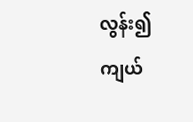လွန်း၍ ကျယ်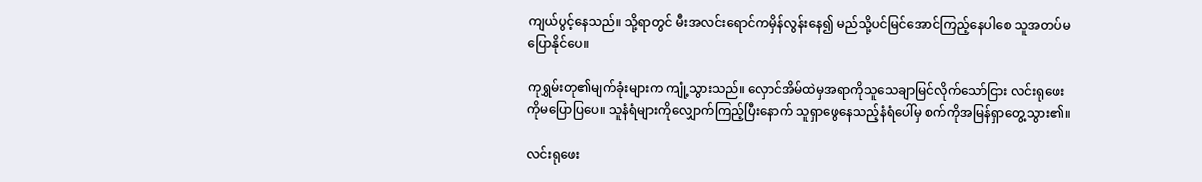ကျယ်ပွင့်နေသည်။ သို့ရာတွင် မီးအလင်းရောင်ကမှိန်လွန်းနေ၍ မည်သို့ပင်မြင်အောင်ကြည့်နေပါစေ သူအတပ်မပြောနိုင်ပေ။

ကုရွှမ်းတု၏မျက်ခုံးများက ကျုံ့သွားသည်။ လှောင်အိမ်ထဲမှအရာကိုသူသေချာမြင်လိုက်သော်ငြား လင်းရုဖေးကိုမပြောပြပေ။ သူနံရံများကိုလျှောက်ကြည့်ပြီးနောက် သူရှာဖွေနေသည့်နံရံပေါ်မှ စက်ကိုအမြန်ရှာတွေ့သွား၏။

လင်းရုဖေး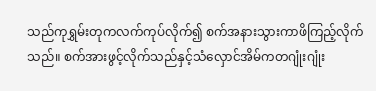သည်ကုရွှမ်းတုကလက်ကုပ်လိုက်၍ စက်အနားသွားကာဖိကြည့်လိုက်သည်။ စက်အားဖွင့်လိုက်သည်နှင့်သံလှောင်အိမ်ကတဂျုံးဂျုံး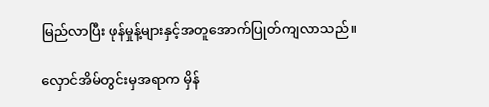မြည်လာပြီး ဖုန်မှုန့်များနှင့်အတူအောက်ပြုတ်ကျလာသည်။

လှောင်အိမ်တွင်းမှအရာက မှိန်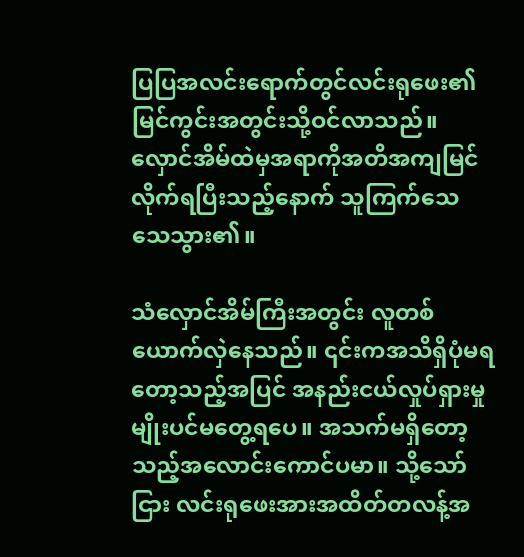ပြပြအလင်းရောက်တွင်လင်းရုဖေး၏မြင်ကွင်းအတွင်းသို့ဝင်လာသည်။ လှောင်အိမ်ထဲမှအရာကိုအတိအကျမြင်လိုက်ရပြီးသည့်နောက် သူကြက်သေသေသွား၏။

သံလှောင်အိမ်ကြီးအတွင်း လူတစ်ယောက်လှဲနေသည်။ ၎င်းကအသိရှိပုံမရတော့သည့်အပြင် အနည်းငယ်လှုပ်ရှားမှုမျိုးပင်မတွေ့ရပေ။ အသက်မရှိတော့သည့်အလောင်းကောင်ပမာ။ သို့သော်ငြား လင်းရုဖေးအားအထိတ်တလန့်အ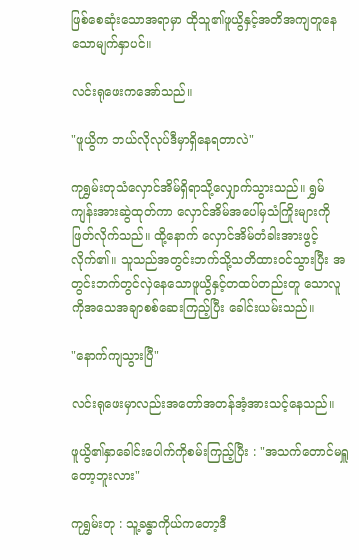ဖြစ်စေဆုံးသောအရာမှာ ထိုသူ၏ဖူယွိနှင့်အတိအကျတူနေသောမျက်နှာပင်။

လင်းရုဖေးကအော်သည်။

"ဖူယွိက ဘယ်လိုလုပ်ဒီမှာရှိနေရတာလဲ"

ကုရွှမ်းတုသံလှောင်အိမ်ရှိရာသို့လျှောက်သွားသည်။ ရွှမ်ကျန်းအားဆွဲထုတ်ကာ လှောင်အိမ်အပေါ်မှသံကြိုးများကိုဖြတ်လိုက်သည်။ ထို့နောက် လှောင်အိမ်တံခါးအားဖွင့်လိုက်၏။ သူသည်အတွင်းဘက်သို့သတိထားဝင်သွားပြီး အတွင်းဘက်တွင်လှဲနေသောဖူယွိနှင့်တထပ်တည်းတူ သောလူကိုအသေအချာစစ်ဆေးကြည့်ပြီး ခေါင်းယမ်းသည်။

"နောက်ကျသွားပြီ"

လင်းရုဖေးမှာလည်းအတော်အတန်အံ့အားသင့်နေသည်။

ဖူယွိ၏နှာခေါင်းပေါက်ကိုစမ်းကြည့်ပြီး : "အသက်တောင်မရှူတော့ဘူးလား"

ကုရွှမ်းတု : သူ့ခန္ဓာကိုယ်ကတော့ဒီ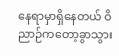နေရာမှာရှိနေတယ် ဝိညာဉ်ကတော့ခွာသွား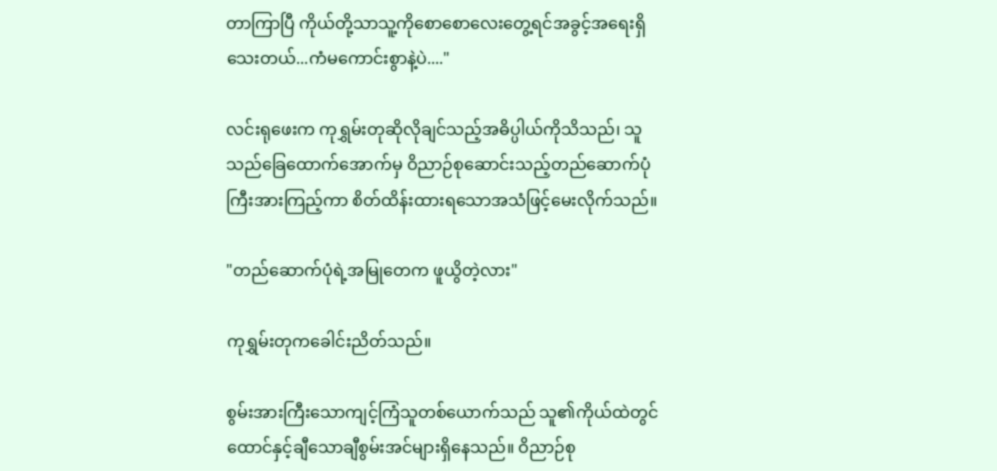တာကြာပြီ ကိုယ်တို့သာသူ့ကိုစောစောလေးတွေ့ရင်အခွင့်အရေးရှိသေးတယ်...ကံမကောင်းစွာနဲ့ပဲ...."

လင်းရုဖေးက ကုရွှမ်းတုဆိုလိုချင်သည့်အဓိပ္ပါယ်ကိုသိသည်၊ သူသည်ခြေထောက်အောက်မှ ဝိညာဉ်စုဆောင်းသည့်တည်ဆောက်ပုံကြီးအားကြည့်ကာ စိတ်ထိန်းထားရသောအသံဖြင့်မေးလိုက်သည်။

"တည်ဆောက်ပုံရဲ့အမြုတေက ဖူယွိတဲ့လား"

ကုရွှမ်းတုကခေါင်းညိတ်သည်။

စွမ်းအားကြီးသောကျင့်ကြံသူတစ်ယောက်သည် သူ၏ကိုယ်ထဲတွင်ထောင်နှင့်ချီသောချီစွမ်းအင်များရှိနေသည်။ ဝိညာဉ်စု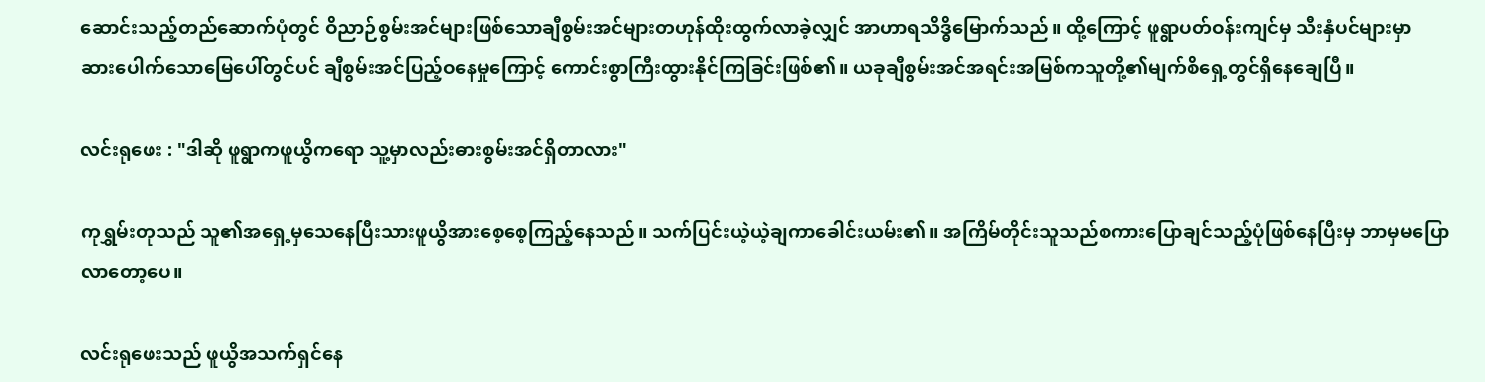ဆောင်းသည့်တည်ဆောက်ပုံတွင် ဝိညာဉ်စွမ်းအင်များဖြစ်သောချီစွမ်းအင်များတဟုန်ထိုးထွက်လာခဲ့လျှင် အာဟာရသိဒ္ဓိမြောက်သည်။ ထို့ကြောင့် ဖူရွာပတ်ဝန်းကျင်မှ သီးနှံပင်များမှာ ဆားပေါက်သောမြေပေါ်တွင်ပင် ချီစွမ်းအင်ပြည့်ဝနေမှုကြောင့် ကောင်းစွာကြီးထွားနိုင်ကြခြင်းဖြစ်၏။ ယခုချီစွမ်းအင်အရင်းအမြစ်ကသူတို့၏မျက်စိရှေ့တွင်ရှိနေချေပြီ။

လင်းရုဖေး : "ဒါဆို ဖူရွာကဖူယွိကရော သူ့မှာလည်းဓားစွမ်းအင်ရှိတာလား"

ကုရွှမ်းတုသည် သူ၏အရှေ့မှသေနေပြီးသားဖူယွိအားစေ့စေ့ကြည့်နေသည်။ သက်ပြင်းယဲ့ယဲ့ချကာခေါင်းယမ်း၏။ အကြိမ်တိုင်းသူသည်စကားပြောချင်သည့်ပုံဖြစ်နေပြီးမှ ဘာမှမပြောလာတော့ပေ။

လင်းရုဖေးသည် ဖူယွိအသက်ရှင်နေ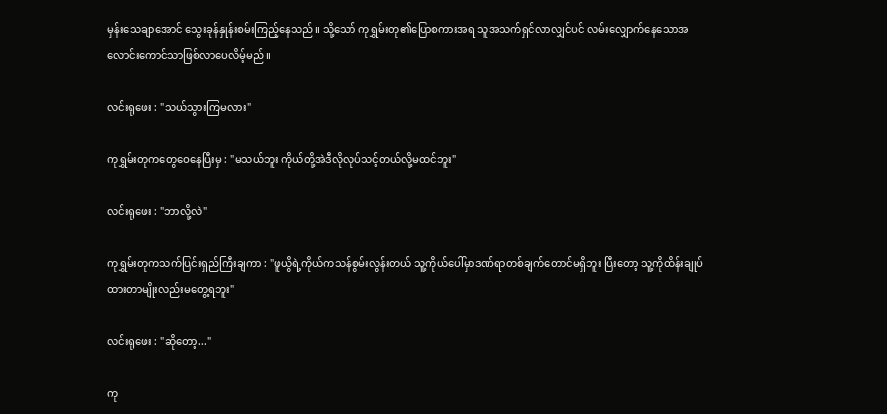မှန်းသေချာအောင် သွေးခုန်နှုန်းစမ်းကြည့်နေသည်။ သို့သော် ကုရွှမ်းတု၏ပြောစကားအရ သူအသက်ရှင်လာလျှင်ပင် လမ်းလျှောက်နေသောအလောင်းကောင်သာဖြစ်လာပေလိမ့်မည်။

လင်းရုဖေး : "သယ်သွားကြမလား"

ကုရွှမ်းတုကတွေဝေနေပြီးမှ : "မသယ်ဘူး ကိုယ်တို့အဲဒီလိုလုပ်သင့်တယ်လို့မထင်ဘူး"

လင်းရုဖေး : "ဘာလို့လဲ"

ကုရွှမ်းတုကသက်ပြင်းရှည်ကြီးချကာ : "ဖူယွိရဲ့ကိုယ်ကသန်စွမ်းလွန်းတယ် သူ့ကိုယ်ပေါ်မှာဒဏ်ရာတစ်ချက်တောင်မရှိဘူး ပြီးတော့ သူ့ကိုထိန်းချုပ်ထားတာမျိုးလည်းမတွေ့ရဘူး"

လင်းရုဖေး : "ဆိုတော့..."

ကု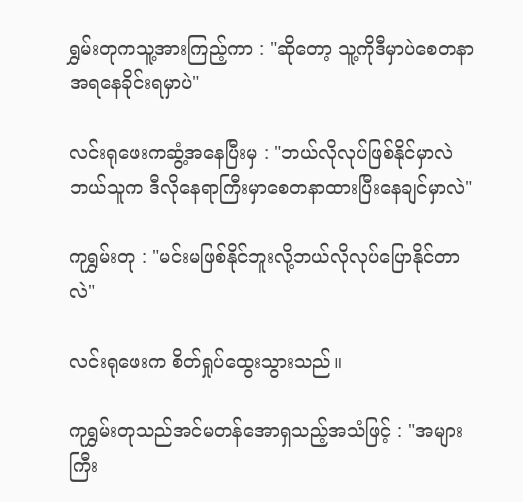ရွှမ်းတုကသူ့အားကြည့်ကာ : "ဆိုတော့ သူ့ကိုဒီမှာပဲစေတနာအရနေခိုင်းရမှာပဲ"

လင်းရုဖေးကဆွံ့အနေပြီးမှ : "ဘယ်လိုလုပ်ဖြစ်နိုင်မှာလဲ ဘယ်သူက ဒီလိုနေရာကြီးမှာစေတနာထားပြီးနေချင်မှာလဲ"

ကုရွှမ်းတု : "မင်းမဖြစ်နိုင်ဘူးလို့ဘယ်လိုလုပ်ပြောနိုင်တာလဲ"

လင်းရုဖေးက စိတ်ရှုပ်ထွေးသွားသည်။

ကုရွှမ်းတုသည်အင်မတန်အောရှသည့်အသံဖြင့် : "အများကြီး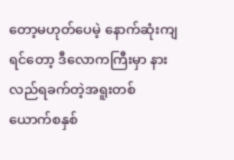တော့မဟုတ်ပေမဲ့ နောက်ဆုံးကျရင်တော့ ဒီလောကကြီးမှာ နားလည်ရခက်တဲ့အရူးတစ်ယောက်စနှစ်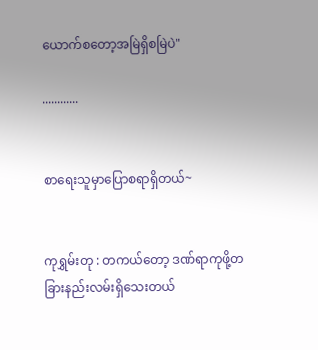ယောက်စတော့အမြဲရှိစမြဲပဲ"

............


စာရေးသူမှာပြောစရာရှိတယ်~


ကုရွှမ်းတု : တကယ်တော့ ဒဏ်ရာကုဖို့တခြားနည်းလမ်းရှိသေးတယ်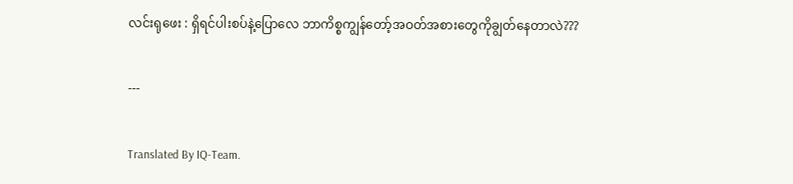လင်းရုဖေး : ရှိရင်ပါးစပ်နဲ့ပြောလေ ဘာကိစ္စကျွန်တော့်အဝတ်အစားတွေကိုချွတ်နေတာလဲ???

---

Translated By IQ-Team.